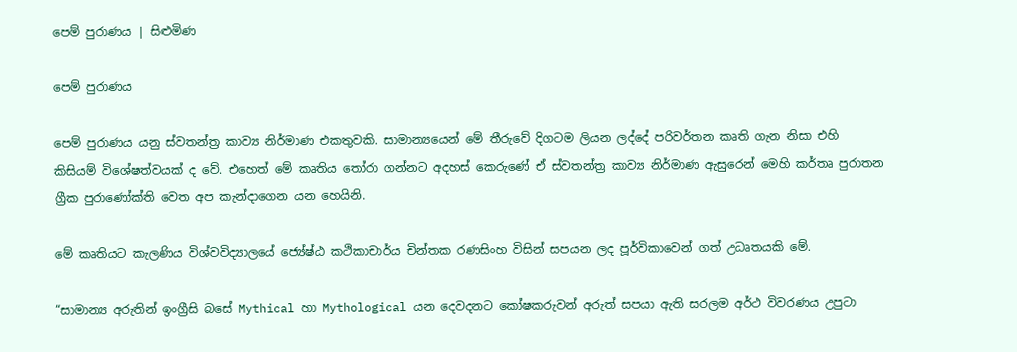පෙම් පුරාණය | සිළුමිණ

පෙම් පුරාණය

පෙම් පුරාණය යනු ස්වතන්ත්‍ර කාව්‍ය නිර්මාණ එකතුවකි. සාමාන්‍යයෙන් මේ තීරුවේ දිගටම ලියන ලද්දේ පරිවර්තන කෘති ගැන නිසා එහි කිසියම් විශේෂත්වයක් ද වේ. එහෙත් මේ කෘතිය තෝරා ගන්නට අදහස් කෙරුණේ ඒ ස්වතන්ත්‍ර කාව්‍ය නිර්මාණ ඇසුරෙන් මෙහි කර්තෘ පුරාතන ග්‍රීක පුරාණෝක්ති වෙත අප කැන්දාගෙන යන හෙයිනි.

මේ කෘතියට කැලණිය විශ්වවිද්‍යාලයේ ජ්‍යේෂ්ඨ කථිකාචාර්ය චින්තක රණසිංහ විසින් සපයන ලද පූර්විකාවෙන් ගත් උධෘතයකි මේ.

“සාමාන්‍ය අරුතින් ඉංග්‍රීසි බසේ Mythical හා Mythological යන දෙවදනට කෝෂකරුවන් අරුත් සපයා ඇති සරලම අර්ථ විවරණය උපුටා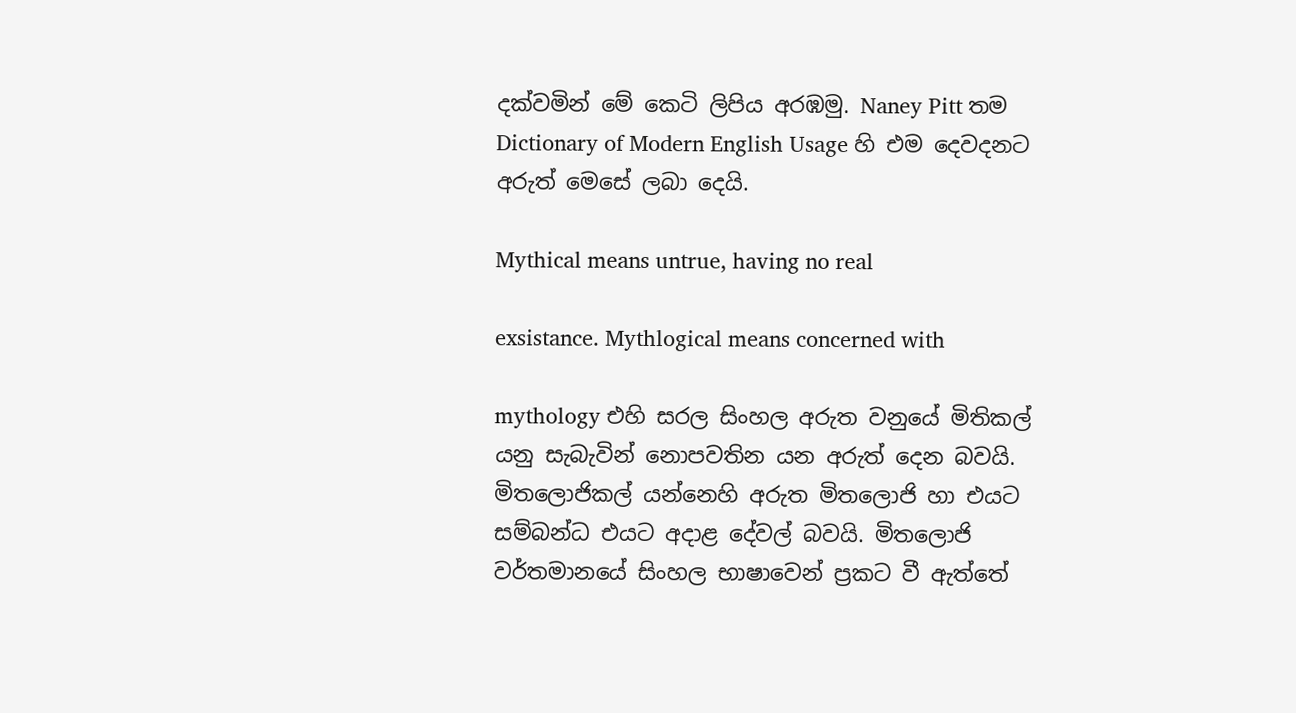දක්වමින් මේ කෙටි ලිපිය අරඹමු. Naney Pitt තම Dictionary of Modern English Usage හි එම දෙවදනට අරුත් මෙසේ ලබා දෙයි.

Mythical means untrue, having no real

exsistance. Mythlogical means concerned with

mythology එහි සරල සිංහල අරුත වනුයේ මිතිකල් යනු සැබැවින් නොපවතින යන අරුත් දෙන බවයි. මිතලොජිකල් යන්නෙහි අරුත මිතලොජි හා එයට සම්බන්ධ එයට අදාළ දේවල් බවයි. මිතලොජි වර්තමානයේ සිංහල භාෂාවෙන් ප්‍රකට වී ඇත්තේ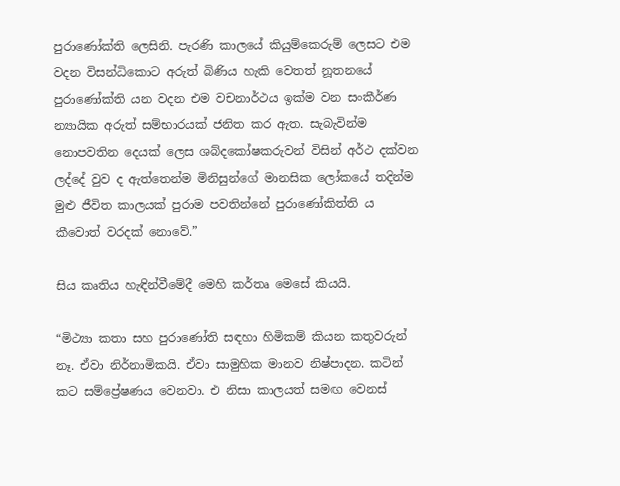පුරාණෝක්ති ලෙසිනි. පැරණි කාලයේ කියුම්කෙරුම් ලෙසට එම වදන විසන්ධිකොට අරුත් බිණිය හැකි වෙතත් නූතනයේ පුරාණෝක්ති යන වදන එම වචනාර්ථය ඉක්ම වන සංකීර්ණ න්‍යායික අරුත් සම්භාරයක් ජනිත කර ඇත. සැබැවින්ම නොපවතින දෙයක් ලෙස ශබ්දකෝෂකරුවන් විසින් අර්ථ දක්වන ලද්දේ වුව ද ඇත්තෙන්ම මිනිසුන්ගේ මානසික ලෝකයේ තදින්ම මුළු ජීවිත කාලයක් පුරාම පවතින්නේ පුරාණෝකිත්ති ය කීවොත් වරදක් නොවේ.”

සිය කෘතිය හැඳින්වීමේදී මෙහි කර්තෘ මෙසේ කියයි.

“මිථ්‍යා කතා සහ පුරාණෝති සඳහා හිමිකම් කියන කතුවරුන් නෑ. ඒවා නිර්නාමිකයි. ඒවා සාමුහික මානව නිෂ්පාදන. කටින් කට සම්ප්‍රේෂණය වෙනවා. එ නිසා කාලයත් සමඟ වෙනස්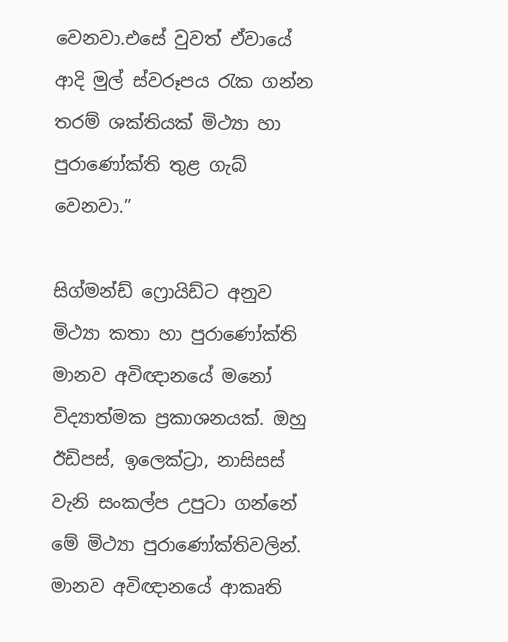වෙනවා.එසේ වුවත් ඒවායේ ආදි මුල් ස්වරූපය රැක ගන්න තරම් ශක්තියක් මිථ්‍යා හා පුරාණෝක්ති තුළ ගැබ් වෙනවා.”

සිග්මන්ඩ් ෆ්‍රොයිඩ්ට අනුව මිථ්‍යා කතා හා පුරාණෝක්ති මානව අවිඥානයේ මනෝ විද්‍යාත්මක ප්‍රකාශනයක්. ඔහු ඊඩිපස්, ඉලෙක්ට්‍රා, නාසිසස් වැනි සංකල්ප උපුටා ගන්නේ මේ මිථ්‍යා පුරාණෝක්තිවලින්. මානව අවිඥානයේ ආකෘති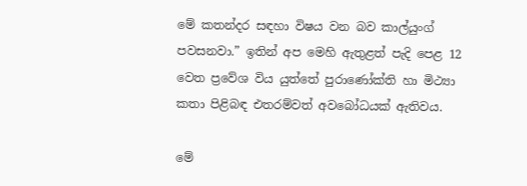මේ කතන්දර සඳහා විෂය වන බව කාල්යුංග් පවසනවා.” ඉතින් අප මෙහි ඇතුළත් පැදි පෙළ 12 වෙත ප්‍රවේශ විය යුත්තේ පුරාණෝක්ති හා මිථ්‍යා කතා පිළිබඳ එතරම්වත් අවබෝධයක් ඇතිවය.

මේ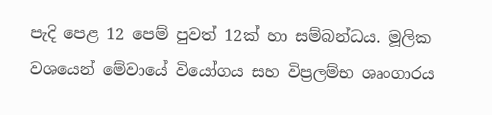පැදි පෙළ 12 පෙම් පුවත් 12ක් හා සම්බන්ධය. මූලික වශයෙන් මේවායේ වියෝගය සහ විප්‍රලම්භ ශෘංගාරය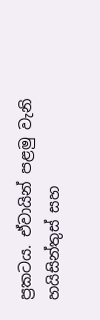ප්‍රකටය. ඒවායින් පළමු වැනි හයිසින්තුස් සහ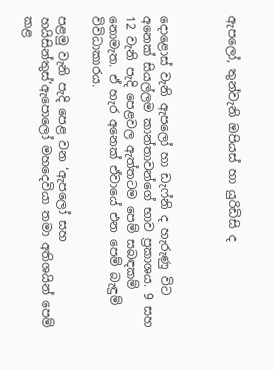ඇපලෝ, තුන්වැනි ඔපියස් හා යුරිඩිසි ද



දොළොස් වැනි ඇපලෝ හා ඩැෆ්නි ද හැරුණු විට අනෙක් සියල්ලම කාන්තාවන්ගේ භාව ප්‍රකාශය. 9 සහ 12 වැනි පැදි පෙළවල ඇත්තටම පෙම් සබඳකම් නොමැත. ඒ හැර අනෙක් ඒවායේ එන පෙම් බැඳුම් විවිධාකාරය.

පළමු වැනි පැදි පෙළ වන ‘ඇපලෝ සහ හයිසින්තුස්’ඇපොලෝ මහදෙවියා තමා අතිශයින් පෙම් කළ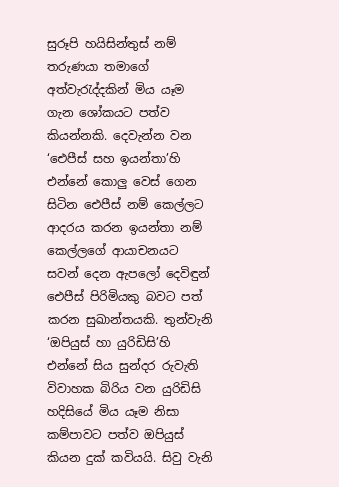සුරූපි හයිසින්තුස් නම් තරුණයා තමාගේ අත්වැරැද්දකින් මිය යෑම ගැන ශෝකයට පත්ව කියන්නකි. දෙවැන්න වන ‘ඓපීස් සහ ඉයන්තා’හි එන්නේ කොලු වෙස් ගෙන සිටින ඓපීස් නම් කෙල්ලට ආදරය කරන ඉයන්තා නම් කෙල්ලගේ ආයාචනයට සවන් දෙන ඇපලෝ දෙවිඳුන් ඓපීස් පිරිමියකු බවට පත් කරන සුඛාන්තයකි. තුන්වැනි ‘ඔපියුස් හා යුරිඩිසි’හි එන්නේ සිය සුන්දර රුවැති විවාහක බිරිය වන යුරිඩිසි හදිසියේ මිය යෑම නිසා කම්පාවට පත්ව ඔපියුස් කියන දුක් කවියයි. සිවු වැනි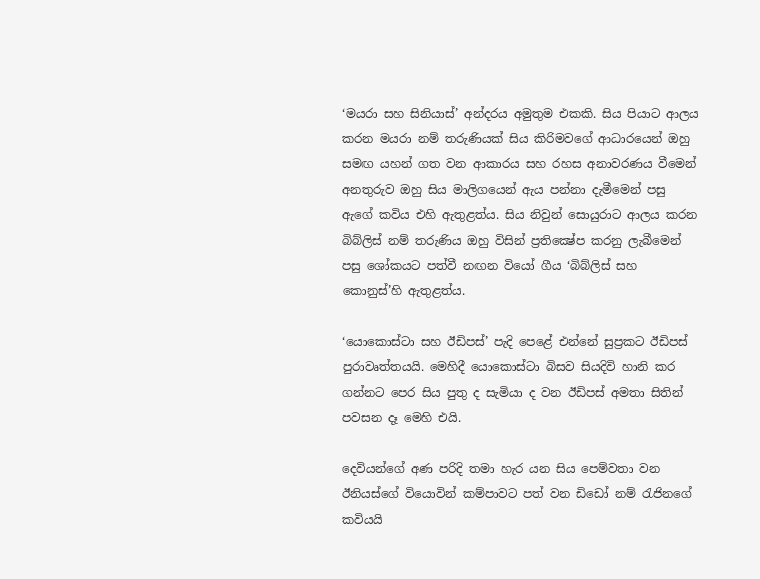‘මයරා සහ සිනියාස්’ අන්දරය අමුතුම එකකි. සිය පියාට ආලය කරන මයරා නම් තරුණියක් සිය කිරිමවගේ ආධාරයෙන් ඔහු සමඟ යහන් ගත වන ආකාරය සහ රහස අනාවරණය වීමෙන් අනතුරුව ඔහු සිය මාලිගයෙන් ඇය පන්නා දැමීමෙන් පසු ඇගේ කවිය එහි ඇතුළත්ය. සිය නිවුන් සොයුරාට ආලය කරන බිබ්ලිස් නම් තරුණිය ඔහු විසින් ප්‍රතික්‍ෂේප කරනු ලැබීමෙන් පසු ශෝකයට පත්වී නඟන වියෝ ගීය ‘බිබ්ලිස් සහ කොනුස්’හි ඇතුළත්ය.

‘යොකොස්ටා සහ ඊඩිපස්’ පැදි පෙළේ එන්නේ සුප්‍රකට ඊඩිපස් පුරාවෘත්තයයි. මෙහිදී යොකොස්ටා බිසව සියදිවි හානි කර ගන්නට පෙර සිය පුතු ද සැමියා ද වන ඊඩිපස් අමතා සිතින් පවසන දෑ මෙහි එයි.

දෙවියන්ගේ අණ පරිදි තමා හැර යන සිය පෙම්වතා වන ඊනියස්ගේ වියොවින් කම්පාවට පත් වන ඩිඩෝ නම් රැජිනගේ කවියයි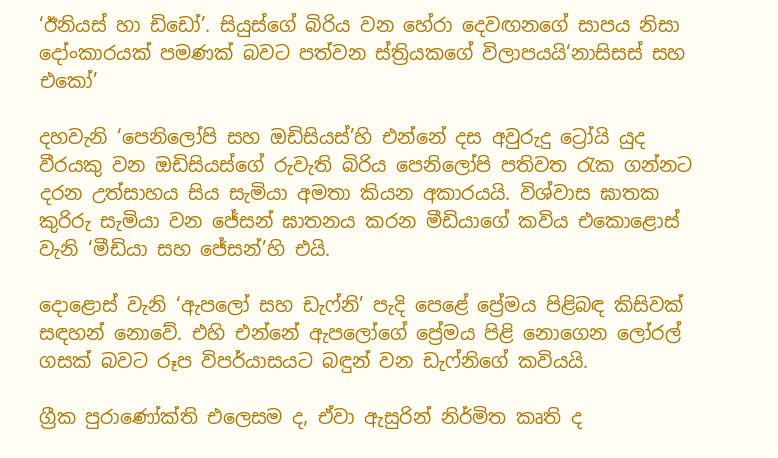‘ඊනියස් හා ඩිඩෝ’. සියුස්ගේ බිරිය වන හේරා දෙවඟනගේ සාපය නිසා දෝංකාරයක් පමණක් බවට පත්වන ස්ත්‍රියකගේ විලාපයයි‘නාසිසස් සහ එකෝ’

දහවැනි ‘පෙනිලෝපි සහ ඔඩිසියස්’හි එන්නේ දස අවුරුදු ට්‍රෝයි යුද වීරයකු වන ඔඩිසියස්ගේ රුවැති බිරිය පෙනිලෝපි පතිවත රැක ගන්නට දරන උත්සාහය සිය සැමියා අමතා කියන අකාරයයි. විශ්වාස ඝාතක කුරිරු සැමියා වන ජේසන් ඝාතනය කරන මීඩියාගේ කවිය එකොළොස් වැනි ‘මීඩියා සහ ජේසන්’හි එයි.

දොළොස් වැනි ‘ඇපලෝ සහ ඩැෆ්නි’ පැදි පෙළේ ප්‍රේමය පිළිබඳ කිසිවක් සඳහන් නොවේ. එහි එන්නේ ඇපලෝගේ ප්‍රේමය පිළි නොගෙන ලෝරල් ගසක් බවට රූප විපර්යාසයට බඳුන් වන ඩැෆ්නිගේ කවියයි.

ග්‍රීක පුරාණෝක්ති එලෙසම ද, ඒවා ඇසුරින් නිර්මිත කෘති ද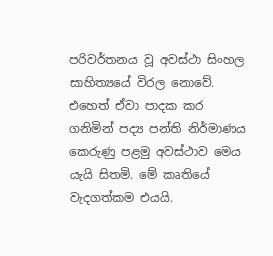පරිවර්තනය වූ අවස්ථා සිංහල සාහිත්‍යයේ විරල නොවේ. එහෙත් ඒවා පාදක කර ගනිමින් පද්‍ය පන්ති නිර්මාණය කෙරුණු පළමු අවස්ථාව මෙය යැයි සිතමි. මේ කෘතියේ වැදගත්කම එයයි.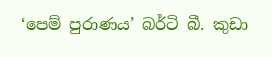‘පෙම් පුරාණය’ බර්ටි බී. කුඩා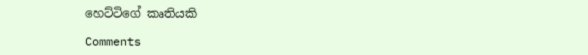හෙට්ටිගේ කෘතියකි

Comments